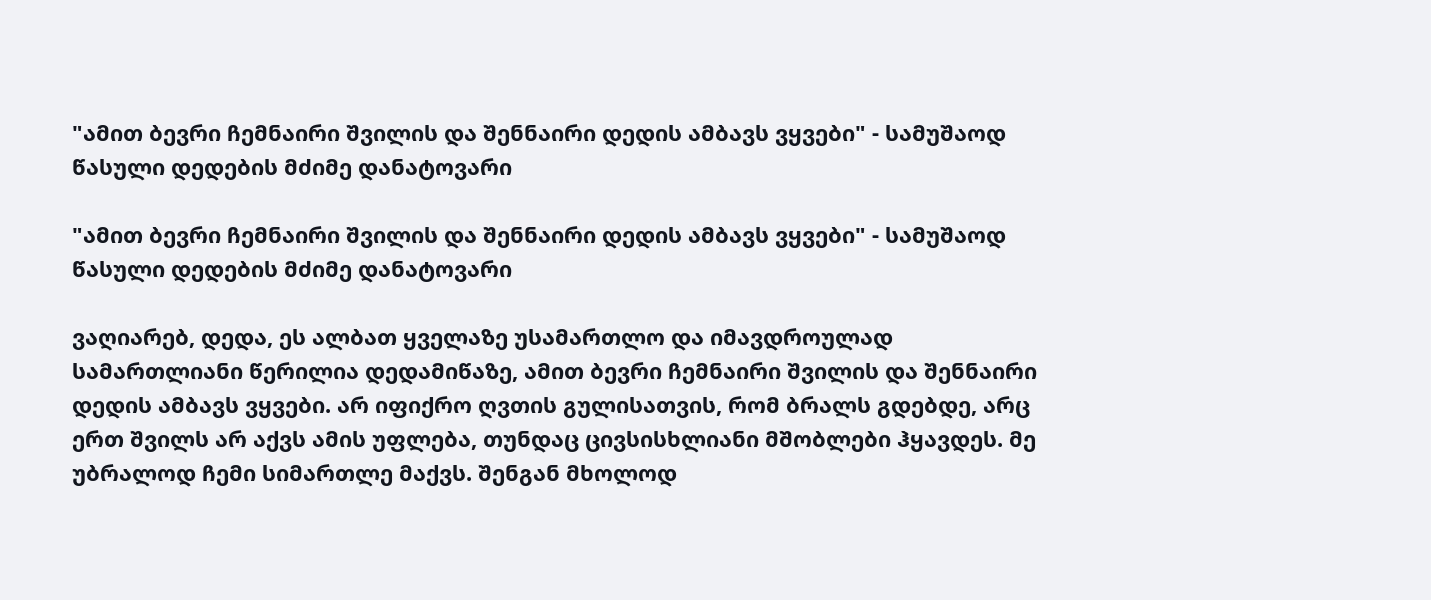"ამით ბევრი ჩემნაირი შვილის და შენნაირი დედის ამბავს ვყვები" - სამუშაოდ წასული დედების მძიმე დანატოვარი

"ამით ბევრი ჩემნაირი შვილის და შენნაირი დედის ამბავს ვყვები" - სამუშაოდ წასული დედების მძიმე დანატოვარი

ვაღიარებ, დედა, ეს ალბათ ყველაზე უსამართლო და იმავდროულად სამართლიანი წერილია დედამიწაზე, ამით ბევრი ჩემნაირი შვილის და შენნაირი დედის ამბავს ვყვები. არ იფიქრო ღვთის გულისათვის, რომ ბრალს გდებდე, არც ერთ შვილს არ აქვს ამის უფლება, თუნდაც ცივსისხლიანი მშობლები ჰყავდეს. მე უბრალოდ ჩემი სიმართლე მაქვს. შენგან მხოლოდ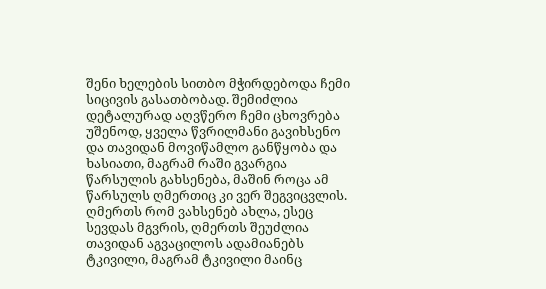შენი ხელების სითბო მჭირდებოდა ჩემი სიცივის გასათბობად. შემიძლია დეტალურად აღვწერო ჩემი ცხოვრება უშენოდ, ყველა წვრილმანი გავიხსენო და თავიდან მოვიწამლო განწყობა და ხასიათი, მაგრამ რაში გვარგია წარსულის გახსენება, მაშინ როცა ამ წარსულს ღმერთიც კი ვერ შეგვიცვლის. ღმერთს რომ ვახსენებ ახლა, ესეც სევდას მგვრის, ღმერთს შეუძლია თავიდან აგვაცილოს ადამიანებს ტკივილი, მაგრამ ტკივილი მაინც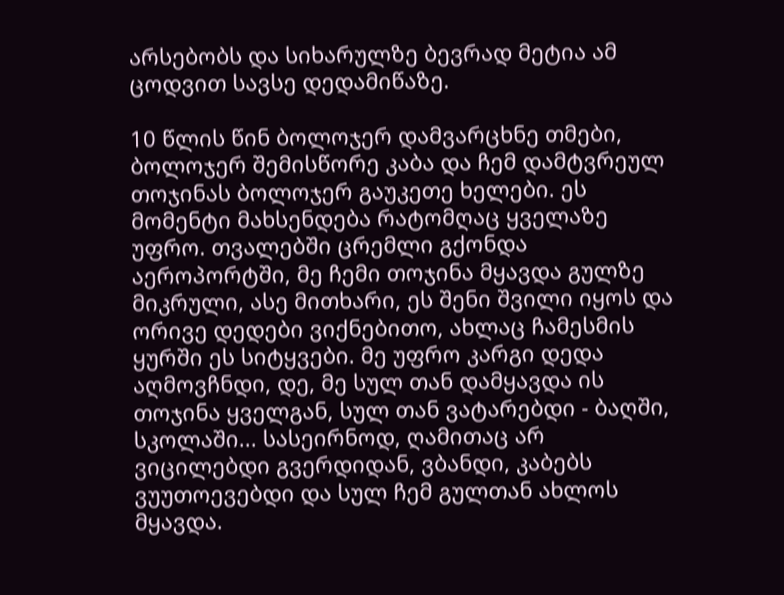არსებობს და სიხარულზე ბევრად მეტია ამ ცოდვით სავსე დედამიწაზე.

10 წლის წინ ბოლოჯერ დამვარცხნე თმები, ბოლოჯერ შემისწორე კაბა და ჩემ დამტვრეულ თოჯინას ბოლოჯერ გაუკეთე ხელები. ეს მომენტი მახსენდება რატომღაც ყველაზე უფრო. თვალებში ცრემლი გქონდა აეროპორტში, მე ჩემი თოჯინა მყავდა გულზე მიკრული, ასე მითხარი, ეს შენი შვილი იყოს და ორივე დედები ვიქნებითო, ახლაც ჩამესმის ყურში ეს სიტყვები. მე უფრო კარგი დედა აღმოვჩნდი, დე, მე სულ თან დამყავდა ის თოჯინა ყველგან, სულ თან ვატარებდი - ბაღში, სკოლაში... სასეირნოდ, ღამითაც არ ვიცილებდი გვერდიდან, ვბანდი, კაბებს ვუუთოევებდი და სულ ჩემ გულთან ახლოს მყავდა.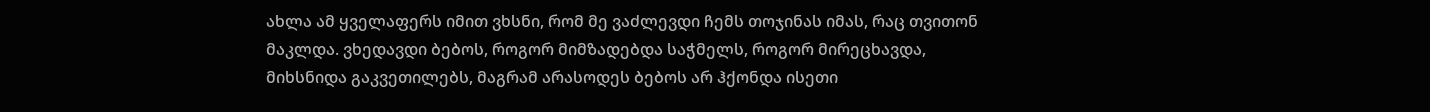ახლა ამ ყველაფერს იმით ვხსნი, რომ მე ვაძლევდი ჩემს თოჯინას იმას, რაც თვითონ მაკლდა. ვხედავდი ბებოს, როგორ მიმზადებდა საჭმელს, როგორ მირეცხავდა, მიხსნიდა გაკვეთილებს, მაგრამ არასოდეს ბებოს არ ჰქონდა ისეთი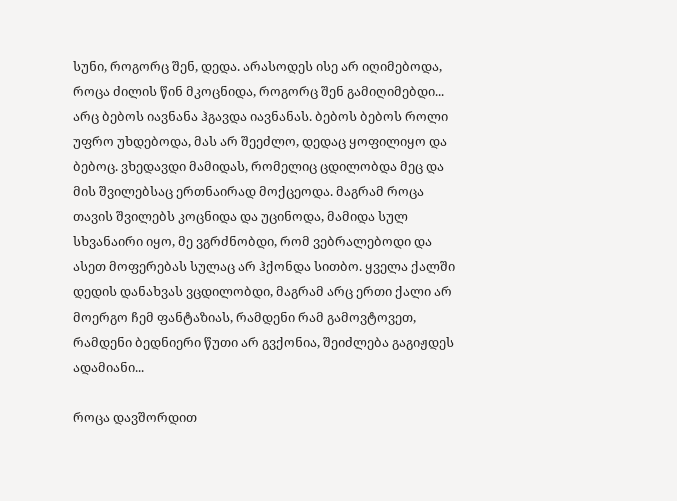სუნი, როგორც შენ, დედა. არასოდეს ისე არ იღიმებოდა, როცა ძილის წინ მკოცნიდა, როგორც შენ გამიღიმებდი... არც ბებოს იავნანა ჰგავდა იავნანას. ბებოს ბებოს როლი უფრო უხდებოდა, მას არ შეეძლო, დედაც ყოფილიყო და ბებოც. ვხედავდი მამიდას, რომელიც ცდილობდა მეც და მის შვილებსაც ერთნაირად მოქცეოდა. მაგრამ როცა თავის შვილებს კოცნიდა და უცინოდა, მამიდა სულ სხვანაირი იყო, მე ვგრძნობდი, რომ ვებრალებოდი და ასეთ მოფერებას სულაც არ ჰქონდა სითბო. ყველა ქალში დედის დანახვას ვცდილობდი, მაგრამ არც ერთი ქალი არ მოერგო ჩემ ფანტაზიას, რამდენი რამ გამოვტოვეთ, რამდენი ბედნიერი წუთი არ გვქონია, შეიძლება გაგიჟდეს ადამიანი...

როცა დავშორდით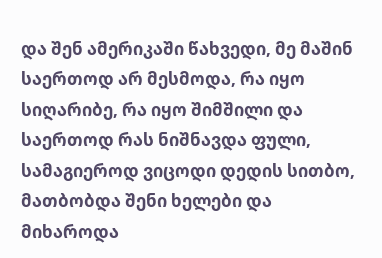და შენ ამერიკაში წახვედი, მე მაშინ საერთოდ არ მესმოდა, რა იყო სიღარიბე, რა იყო შიმშილი და საერთოდ რას ნიშნავდა ფული, სამაგიეროდ ვიცოდი დედის სითბო, მათბობდა შენი ხელები და მიხაროდა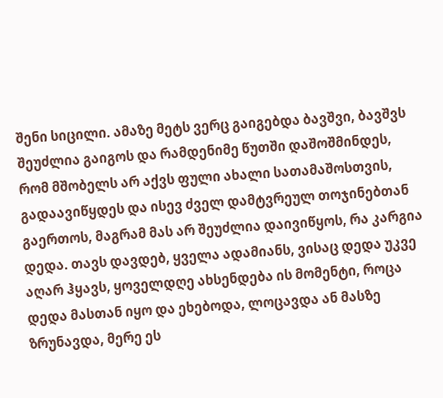შენი სიცილი. ამაზე მეტს ვერც გაიგებდა ბავშვი, ბავშვს შეუძლია გაიგოს და რამდენიმე წუთში დაშოშმინდეს, რომ მშობელს არ აქვს ფული ახალი სათამაშოსთვის, გადაავიწყდეს და ისევ ძველ დამტვრეულ თოჯინებთან გაერთოს, მაგრამ მას არ შეუძლია დაივიწყოს, რა კარგია დედა. თავს დავდებ, ყველა ადამიანს, ვისაც დედა უკვე აღარ ჰყავს, ყოველდღე ახსენდება ის მომენტი, როცა დედა მასთან იყო და ეხებოდა, ლოცავდა ან მასზე ზრუნავდა, მერე ეს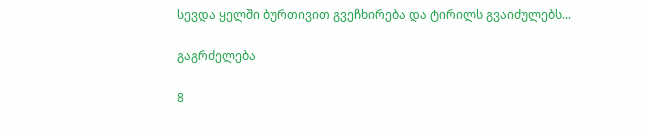სევდა ყელში ბურთივით გვეჩხირება და ტირილს გვაიძულებს...

გაგრძელება

8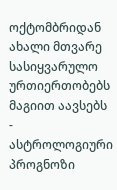ოქტომბრიდან ახალი მთვარე სასიყვარულო ურთიერთობებს მაგიით აავსებს - ასტროლოგიური  პროგნოზი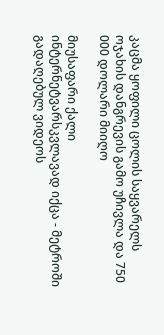კაცმა ყოფილი ცოლის საყვარელს ოჯახის დანგრევის გამო უჩივლა და 750 000 დოლარი მიიღო

მიუსაფარი ქალი ინტერნეტვარსკვლავად იქცა - მეტროში გადაღებულ ვიდეოს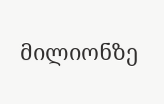მილიონზე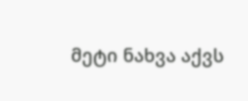მეტი ნახვა აქვს